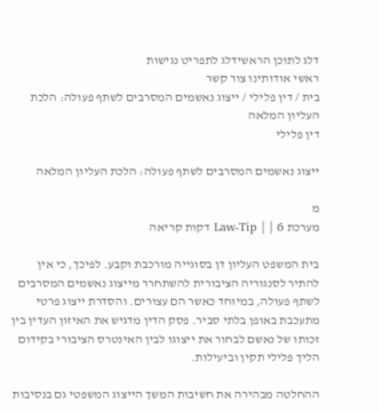דלג לתוכן הראשידלג לתפריט נגישות
ראשי אודותינו צור קשר
בית / דין פלילי / ייצוג נאשמים המסרבים לשתף פעולה: הלכת העליון המלאה
דין פלילי

ייצוג נאשמים המסרבים לשתף פעולה: הלכת העליון המלאה

מ
מערכת Law-Tip | | 6 דקות קריאה

בית המשפט העליון דן בסוגייה מורכבת וקבע. לפיכך, כי אין להתיר לסנגוריה הציבורית להשתחרר מייצוג נאשמים המסרבים לשתף פעולה, במיוחד כאשר הם עצורים. והסדרת ייצוג פרטי מתעכבת באופן בלתי סביר. פסק הדין מדגיש את האיזון העדין בין זכותו של נאשם לבחור את ייצוגו לבין האינטרס הציבורי בקידום הליך פלילי תקין וביעילות.

ההחלטה מבהירה את חשיבות המשך הייצוג המשפטי גם בנסיבות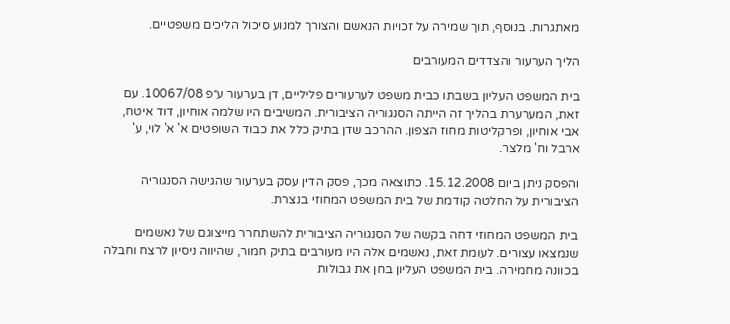מאתגרות. בנוסף, תוך שמירה על זכויות הנאשם והצורך למנוע סיכול הליכים משפטיים.

הליך הערעור והצדדים המעורבים

בית המשפט העליון בשבתו כבית משפט לערעורים פליליים, דן בערעור ע״פ 10067/08. עם זאת, המערערת בהליך זה הייתה הסנגוריה הציבורית. המשיבים היו שלמה אוחיון, דוד איטח, אבי אוחיון, ופרקליטות מחוז הצפון. ההרכב שדן בתיק כלל את כבוד השופטים א' א' לוי, ע' ארבל וח' מלצר.

והפסק ניתן ביום 15.12.2008. כתוצאה מכך, פסק הדין עסק בערעור שהגישה הסנגוריה הציבורית על החלטה קודמת של בית המשפט המחוזי בנצרת.

בית המשפט המחוזי דחה בקשה של הסנגוריה הציבורית להשתחרר מייצוגם של נאשמים שנמצאו עצורים. לעומת זאת, נאשמים אלה היו מעורבים בתיק חמור, שהיווה ניסיון לרצח וחבלה בכוונה מחמירה. בית המשפט העליון בחן את גבולות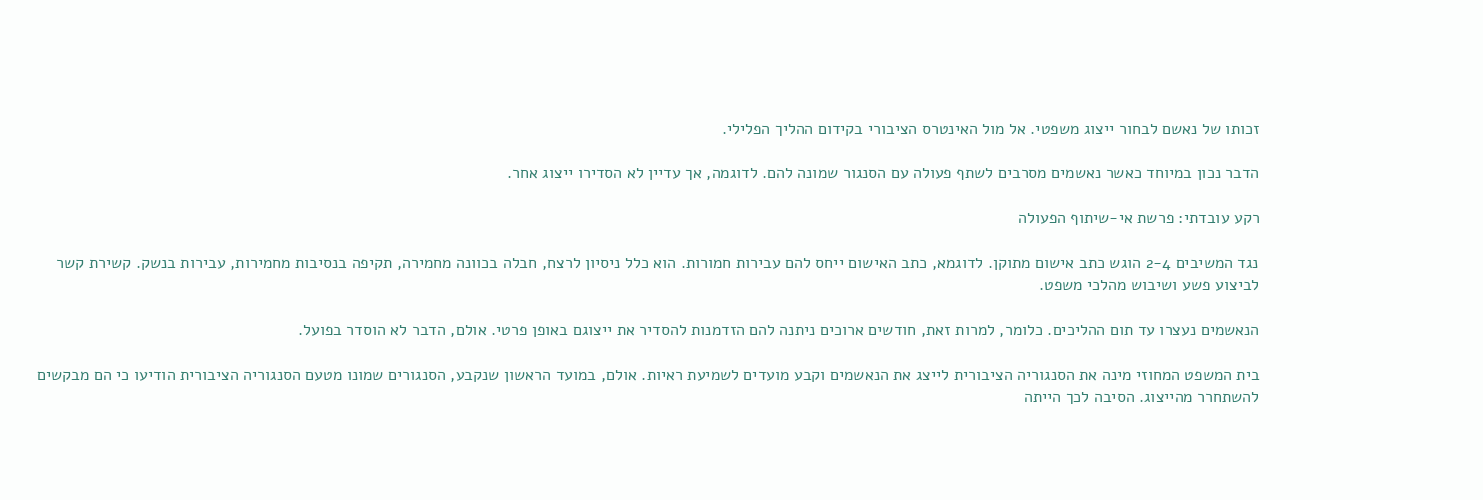זכותו של נאשם לבחור ייצוג משפטי. אל מול האינטרס הציבורי בקידום ההליך הפלילי.

הדבר נכון במיוחד כאשר נאשמים מסרבים לשתף פעולה עם הסנגור שמונה להם. לדוגמה, אך עדיין לא הסדירו ייצוג אחר.

רקע עובדתי: פרשת אי-שיתוף הפעולה

נגד המשיבים 2-4 הוגש כתב אישום מתוקן. לדוגמא, כתב האישום ייחס להם עבירות חמורות. הוא כלל ניסיון לרצח, חבלה בכוונה מחמירה, תקיפה בנסיבות מחמירות, עבירות בנשק. קשירת קשר לביצוע פשע ושיבוש מהלכי משפט.

הנאשמים נעצרו עד תום ההליכים. כלומר, למרות זאת, חודשים ארוכים ניתנה להם הזדמנות להסדיר את ייצוגם באופן פרטי. אולם, הדבר לא הוסדר בפועל.

בית המשפט המחוזי מינה את הסנגוריה הציבורית לייצג את הנאשמים וקבע מועדים לשמיעת ראיות. אולם, במועד הראשון שנקבע, הסנגורים שמונו מטעם הסנגוריה הציבורית הודיעו כי הם מבקשים להשתחרר מהייצוג. הסיבה לכך הייתה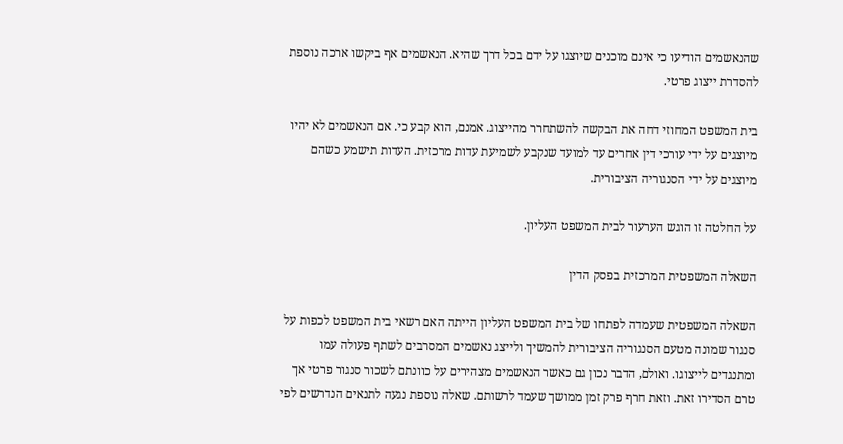שהנאשמים הודיעו כי אינם מוכנים שיוצגו על ידם בכל דרך שהיא. הנאשמים אף ביקשו ארכה נוספת להסדרת ייצוג פרטי.

בית המשפט המחוזי דחה את הבקשה להשתחרר מהייצוג. אמנם, הוא קבע כי. אם הנאשמים לא יהיו מיוצגים על ידי עורכי דין אחרים עד למועד שנקבע לשמיעת עדות מרכזית. העדות תישמע כשהם מיוצגים על ידי הסנגוריה הציבורית.

על החלטה זו הוגש הערעור לבית המשפט העליון.

השאלה המשפטית המרכזית בפסק הדין

השאלה המשפטית שעמדה לפתחו של בית המשפט העליון הייתה האם רשאי בית המשפט לכפות על סנגור שמונה מטעם הסנגוריה הציבורית להמשיך ולייצג נאשמים המסרבים לשתף פעולה עמו ומתנגדים לייצוגו. ואולם, הדבר נכון גם כאשר הנאשמים מצהירים על כוונתם לשכור סנגור פרטי אך טרם הסדירו זאת. וזאת חרף פרק זמן ממושך שעמד לרשותם. שאלה נוספת נגעה לתנאים הנדרשים לפי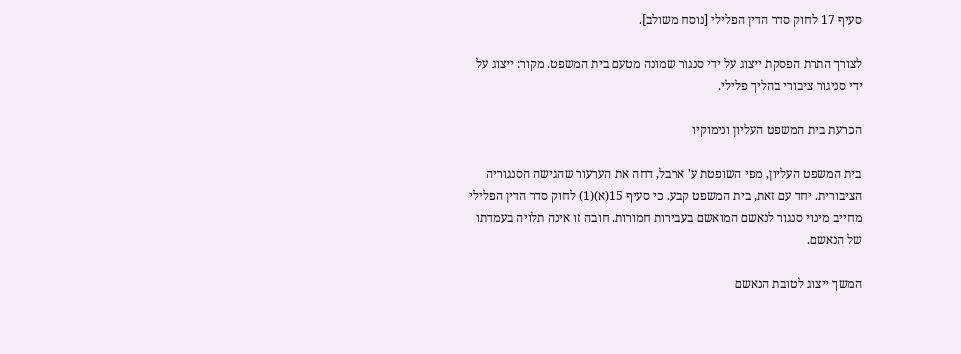סעיף 17 לחוק סדר הדין הפלילי [נוסח משולב].

לצורך התרת הפסקת ייצוג על ידי סנגור שמונה מטעם בית המשפט. מקור: ייצוג על ידי סניגור ציבורי בהליך פלילי.

הכרעת בית המשפט העליון ונימוקיו

בית המשפט העליון, מפי השופטת ע' ארבל, דחה את הערעור שהגישה הסנגוריה הציבורית. יחד עם זאת, בית המשפט קבע. כי סעיף 15(א)(1) לחוק סדר הדין הפלילי מחייב מינוי סנגור לנאשם המואשם בעבירות חמורות. חובה זו אינה תלויה בעמדתו של הנאשם.

המשך ייצוג לטובת הנאשם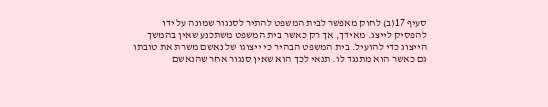סעיף 17(ב) לחוק מאפשר לבית המשפט להתיר לסנגור שמונה על ידו להפסיק לייצג. מאידך, אך רק כאשר בית המשפט משתכנע שאין בהמשך הייצוג כדי להועיל. בית המשפט הבהיר כי ייצוגו של נאשם משרת את טובתו גם כאשר הוא מתנגד לו. תנאי לכך הוא שאין סנגור אחר שהנאשם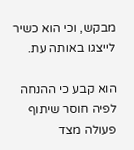מבקש, וכי הוא כשיר לייצגו באותה עת.

הוא קבע כי ההנחה לפיה חוסר שיתוף פעולה מצד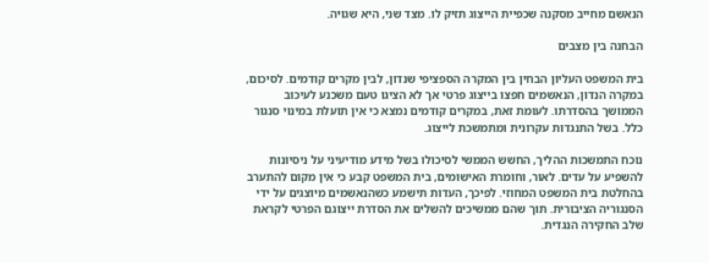הנאשם מחייב מסקנה שכפיית הייצוג תזיק לו. מצד שני, היא שגויה.

הבחנה בין מצבים

בית המשפט העליון הבחין בין המקרה הספציפי שנדון, לבין מקרים קודמים. לסיכום, במקרה הנדון, הנאשמים חפצו בייצוג פרטי אך לא הציגו טעם משכנע לעיכוב הממושך בהסדרתו. לעומת זאת, במקרים קודמים נמצא כי אין תועלת במינוי סנגור כלל. בשל התנגדות עקרונית ומתמשכת לייצוג.

נוכח התמשכות ההליך, החשש הממשי לסיכולו בשל מידע מודיעיני על ניסיונות להשפיע על עדים. לאור, וחומרת האישומים, בית המשפט קבע כי אין מקום להתערב בהחלטת בית המשפט המחוזי. לפיכך, העדות תישמע כשהנאשמים מיוצגים על ידי הסנגוריה הציבורית. תוך שהם ממשיכים להשלים את הסדרת ייצוגם הפרטי לקראת שלב החקירה הנגדית.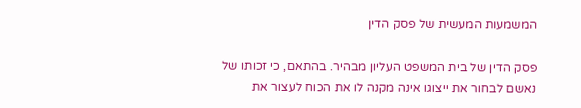המשמעות המעשית של פסק הדין

פסק הדין של בית המשפט העליון מבהיר. בהתאם, כי זכותו של נאשם לבחור את ייצוגו אינה מקנה לו את הכוח לעצור את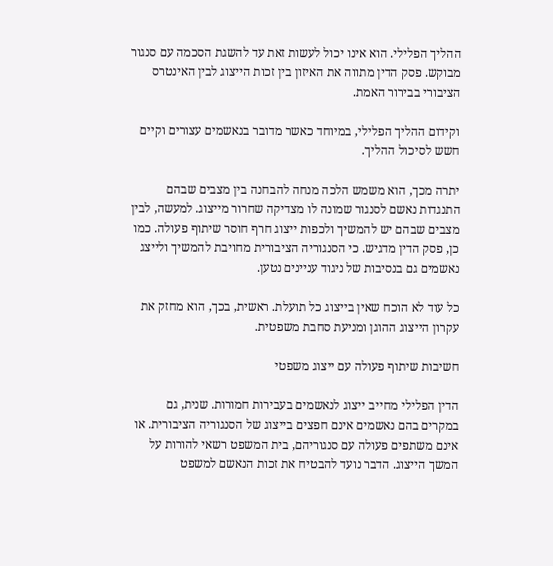ההליך הפלילי. הוא אינו יכול לעשות זאת עד להשגת הסכמה עם סנגור מבוקש. פסק הדין מתווה את האיזון בין זכות הייצוג לבין האינטרס הציבורי בבירור האמת.

וקידום ההליך הפלילי, במיוחד כאשר מדובר בנאשמים עצורים וקיים חשש לסיכול ההליך.

יתרה מכך, הוא משמש הלכה מנחה להבחנה בין מצבים שבהם התנגדות נאשם לסנגור שמונה לו מצדיקה שחרור מייצוג. למעשה, לבין מצבים שבהם יש להמשיך ולכפות ייצוג חרף חוסר שיתוף פעולה. כמו כן, פסק הדין מדגיש. כי הסנגוריה הציבורית מחויבת להמשיך ולייצג נאשמים גם בנסיבות של ניגוד עניינים נטען.

כל עוד לא הוכח שאין בייצוג כל תועלת. ראשית, בכך, הוא מחזק את עקרון הייצוג ההוגן ומניעת סחבת משפטית.

חשיבות שיתוף פעולה עם ייצוג משפטי

הדין הפלילי מחייב ייצוג לנאשמים בעבירות חמורות. שנית, גם במקרים בהם נאשמים אינם חפצים בייצוג של הסנגוריה הציבורית. או אינם משתפים פעולה עם סנגוריהם, בית המשפט רשאי להורות על המשך הייצוג. הדבר נועד להבטיח את זכות הנאשם למשפט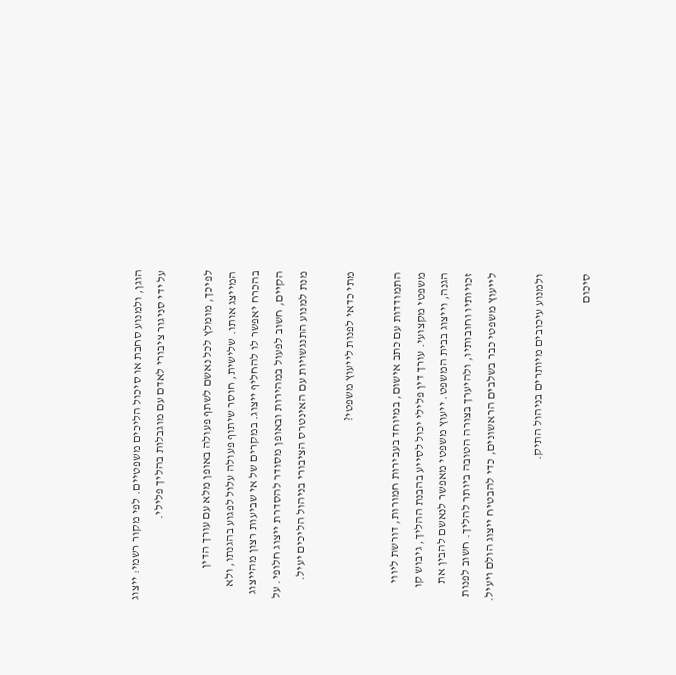הוגן, ולמנוע סחבת או סיכול הליכים משפטיים. לפי מקור רשמי: ייצוג על ידי סניגור ציבורי לאדם עם מוגבלות בהליך פלילי.

לפיכך, מומלץ לכל נאשם לשתף פעולה באופן מלא עם עורך הדין המייצג אותו. שלישית, חוסר שיתוף פעולה עלול לפגוע בהגנתו, ולא בהכרח יאפשר לו להחליף ייצוג. במקרים של אי שביעות רצון מהייצוג הקיים, חשוב לפעול במהירות ובאופן מסודר להסדרת ייצוג חלופי. על מנת למנוע התנגשויות עם האינטרס הציבורי בניהול הליכים יעיל.

מתי כדאי לפנות לייעוץ משפטי?

התמודדות עם כתב אישום, במיוחד בעבירות חמורות, דורשת ליווי משפטי מקצועי. עורך דין פלילי יכול לסייע בהבנת ההליך, גיבוש קו הגנה, וייצוג בבית המשפט. ייעוץ משפטי מאפשר לנאשם להבין את זכויותיו וחובותיו, ולהיערך בצורה הטובה ביותר להליך. חשוב לפנות לייעוץ משפטי כבר בשלבים הראשונים, כדי להבטיח ייצוג הולם ויעיל.

ולמנוע עיכובים מיותרים בניהול התיק.

סיכום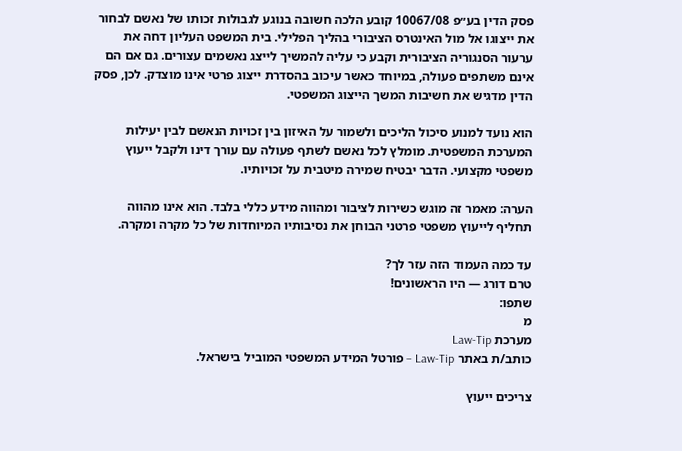פסק הדין בע״פ 10067/08 קובע הלכה חשובה בנוגע לגבולות זכותו של נאשם לבחור את ייצוגו אל מול האינטרס הציבורי בהליך הפלילי. בית המשפט העליון דחה את ערעור הסנגוריה הציבורית וקבע כי עליה להמשיך לייצג נאשמים עצורים. גם אם הם אינם משתפים פעולה, במיוחד כאשר עיכוב בהסדרת ייצוג פרטי אינו מוצדק. לכן, פסק הדין מדגיש את חשיבות המשך הייצוג המשפטי.

הוא נועד למנוע סיכול הליכים ולשמור על האיזון בין זכויות הנאשם לבין יעילות המערכת המשפטית. מומלץ לכל נאשם לשתף פעולה עם עורך דינו ולקבל ייעוץ משפטי מקצועי. הדבר יבטיח שמירה מיטבית על זכויותיו.

הערה: מאמר זה מוגש כשירות לציבור ומהווה מידע כללי בלבד. הוא אינו מהווה תחליף לייעוץ משפטי פרטני הבוחן את נסיבותיו המיוחדות של כל מקרה ומקרה.

עד כמה העמוד הזה עזר לך?
טרם דורג — היו הראשונים!
שתפו:
מ
מערכת Law-Tip
כותב/ת באתר Law-Tip – פורטל המידע המשפטי המוביל בישראל.

צריכים ייעוץ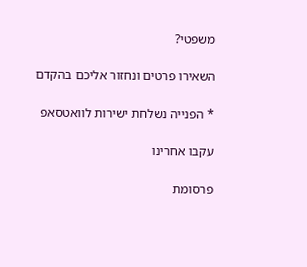משפטי?

השאירו פרטים ונחזור אליכם בהקדם

* הפנייה נשלחת ישירות לוואטסאפ

עקבו אחרינו

פרסומת